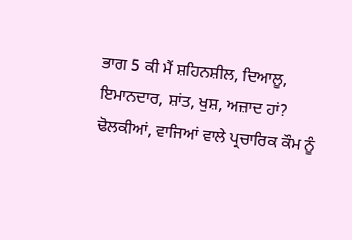ਭਾਗ 5 ਕੀ ਮੈਂ ਸ਼ਹਿਨਸ਼ੀਲ, ਦਿਆਲੂ, ਇਮਾਨਦਾਰ, ਸ਼ਾਂਤ, ਖੁਸ਼, ਅਜ਼ਾਦ ਹਾਂ?
ਢੋਲਕੀਆਂ, ਵਾਜਿਆਂ ਵਾਲੇ ਪ੍ਰਚਾਰਿਕ ਕੌਮ ਨੂੰ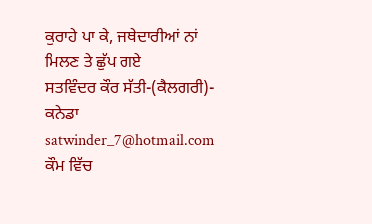ਕੁਰਾਹੇ ਪਾ ਕੇ, ਜਥੇਦਾਰੀਆਂ ਨਾਂ ਮਿਲਣ ਤੇ ਛੁੱਪ ਗਏ
ਸਤਵਿੰਦਰ ਕੌਰ ਸੱਤੀ-(ਕੈਲਗਰੀ)- ਕਨੇਡਾ satwinder_7@hotmail.com
ਕੌਮ ਵਿੱਚ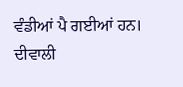ਵੰਡੀਆਂ ਪੈ ਗਈਆਂ ਹਨ। ਦੀਵਾਲੀ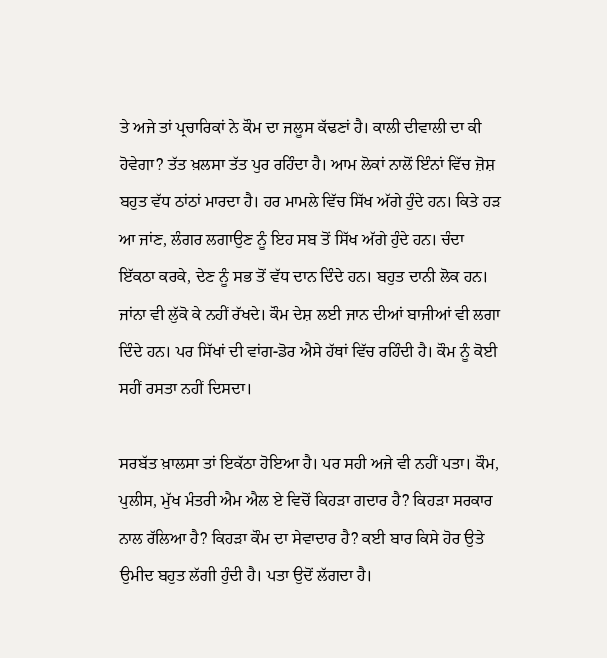ਤੇ ਅਜੇ ਤਾਂ ਪ੍ਰਚਾਰਿਕਾਂ ਨੇ ਕੌਮ ਦਾ ਜਲੂਸ ਕੱਢਣਾਂ ਹੈ। ਕਾਲੀ ਦੀਵਾਲੀ ਦਾ ਕੀ ਹੋਵੇਗਾ? ਤੱਤ ਖ਼ਲਸਾ ਤੱਤ ਪੁਰ ਰਹਿੰਦਾ ਹੈ। ਆਮ ਲੋਕਾਂ ਨਾਲੋਂ ਇੰਨਾਂ ਵਿੱਚ ਜ਼ੋਸ਼ ਬਹੁਤ ਵੱਧ ਠਾਂਠਾਂ ਮਾਰਦਾ ਹੈ। ਹਰ ਮਾਮਲੇ ਵਿੱਚ ਸਿੱਖ ਅੱਗੇ ਹੁੰਦੇ ਹਨ। ਕਿਤੇ ਹੜ ਆ ਜਾਂਣ, ਲੰਗਰ ਲਗਾਉਣ ਨੂੰ ਇਹ ਸਬ ਤੋਂ ਸਿੱਖ ਅੱਗੇ ਹੁੰਦੇ ਹਨ। ਚੰਦਾ ਇੱਕਠਾ ਕਰਕੇ, ਦੇਣ ਨੂੰ ਸਭ ਤੋਂ ਵੱਧ ਦਾਨ ਦਿੰਦੇ ਹਨ। ਬਹੁਤ ਦਾਨੀ ਲੋਕ ਹਨ। ਜਾਂਨਾ ਵੀ ਲੁੱਕੋ ਕੇ ਨਹੀਂ ਰੱਖਦੇ। ਕੌਮ ਦੇਸ਼ ਲਈ ਜਾਨ ਦੀਆਂ ਬਾਜੀਆਂ ਵੀ ਲਗਾ ਦਿੰਦੇ ਹਨ। ਪਰ ਸਿੱਖਾਂ ਦੀ ਵਾਂਗ-ਡੋਰ ਐਸੇ ਹੱਥਾਂ ਵਿੱਚ ਰਹਿੰਦੀ ਹੈ। ਕੌਮ ਨੂੰ ਕੋਈ ਸਹੀਂ ਰਸਤਾ ਨਹੀਂ ਦਿਸਦਾ।

ਸਰਬੱਤ ਖ਼ਾਲਸਾ ਤਾਂ ਇਕੱਠਾ ਹੋਇਆ ਹੈ। ਪਰ ਸਹੀ ਅਜੇ ਵੀ ਨਹੀਂ ਪਤਾ। ਕੌਮ, ਪੁਲੀਸ, ਮੁੱਖ ਮੰਤਰੀ ਐਮ ਐਲ ਏ ਵਿਚੋਂ ਕਿਹੜਾ ਗਦਾਰ ਹੈ? ਕਿਹੜਾ ਸਰਕਾਰ ਨਾਲ ਰੱਲਿਆ ਹੈ? ਕਿਹੜਾ ਕੌਮ ਦਾ ਸੇਵਾਦਾਰ ਹੈ? ਕਈ ਬਾਰ ਕਿਸੇ ਹੋਰ ਉਤੇ ਉਮੀਦ ਬਹੁਤ ਲੱਗੀ ਹੁੰਦੀ ਹੈ। ਪਤਾ ਉਦੋਂ ਲੱਗਦਾ ਹੈ।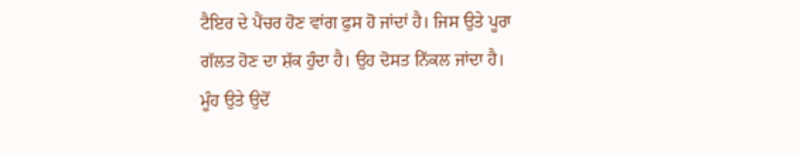ਟੈਇਰ ਦੇ ਪੈਂਚਰ ਹੋਣ ਵਾਂਗ ਫੁਸ ਹੋ ਜਾਂਦਾਂ ਹੈ। ਜਿਸ ਉਤੇ ਪੂਰਾ ਗੱਲਤ ਹੋਣ ਦਾ ਸ਼ੱਕ ਹੁੰਦਾ ਹੈ। ਉਹ ਦੋਸਤ ਨਿੱਕਲ ਜਾਂਦਾ ਹੈ। ਮੂੰਹ ਉਤੇ ਉਦੋਂ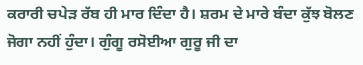ਕਰਾਰੀ ਚਪੇੜ ਰੱਬ ਹੀ ਮਾਰ ਦਿੰਦਾ ਹੈ। ਸ਼ਰਮ ਦੇ ਮਾਰੇ ਬੰਦਾ ਕੁੱਝ ਬੋਲਣ ਜੋਗਾ ਨਹੀਂ ਹੁੰਦਾ। ਗੁੰਗੂ ਰਸੋਈਆ ਗੁਰੂ ਜੀ ਦਾ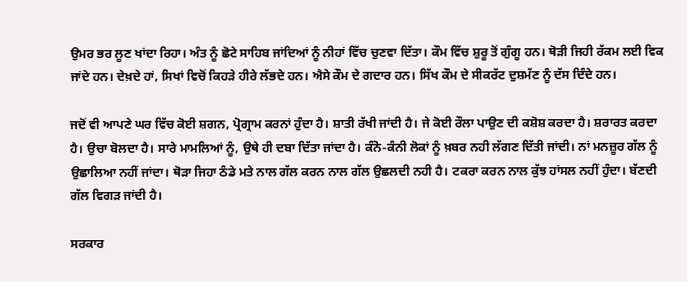ਉਮਰ ਭਰ ਲੂਣ ਖਾਂਦਾ ਰਿਹਾ। ਅੰਤ ਨੂੰ ਛੋਟੇ ਸਾਹਿਬ ਜਾਂਦਿਆਂ ਨੂੰ ਨੀਹਾਂ ਵਿੱਚ ਚੁਣਵਾ ਦਿੱਤਾ। ਕੌਮ ਵਿੱਚ ਸ਼ੁਰੂ ਤੋਂ ਗੁੰਗੂ ਹਨ। ਥੋੜੀ ਜਿਹੀ ਰੱਕਮ ਲਈ ਵਿਕ ਜਾਂਦੇ ਹਨ। ਦੇਖ਼ਦੇ ਹਾਂ, ਸਿਖਾਂ ਵਿਚੋਂ ਕਿਹੜੇ ਹੀਰੇ ਲੱਭਦੇ ਹਨ। ਐਸੇ ਕੌਮ ਦੇ ਗਦਾਰ ਹਨ। ਸਿੱਖ ਕੌਮ ਦੇ ਸੀਕਰੱਟ ਦੁਸ਼ਮੱਣ ਨੂੰ ਦੱਸ ਦਿੰਦੇ ਹਨ।

ਜਦੋਂ ਵੀ ਆਪਣੇ ਘਰ ਵਿੱਚ ਕੋਈ ਸ਼ਗਨ, ਪ੍ਰੋਗ੍ਰਾਮ ਕਰਨਾਂ ਹੁੰਦਾ ਹੈ। ਸ਼ਾਤੀ ਰੱਖੀ ਜਾਂਦੀ ਹੈ। ਜੇ ਕੋਈ ਰੌਲਾ ਪਾਉਣ ਦੀ ਕਸ਼ੋਸ਼ ਕਰਦਾ ਹੈ। ਸ਼ਰਾਰਤ ਕਰਦਾ ਹੈ। ਉਚਾ ਬੋਲਦਾ ਹੈ। ਸਾਰੇ ਮਾਮਲਿਆਂ ਨੂੰ, ਉਥੇ ਹੀ ਦਬਾ ਦਿੱਤਾ ਜਾਂਦਾ ਹੈ। ਕੰਨੋ-ਕੰਨੀ ਲੋਕਾਂ ਨੂੰ ਖ਼ਬਰ ਨਹੀ ਲੱਗਣ ਦਿੱਤੀ ਜਾਂਦੀ। ਨਾਂ ਮਨਜ਼ੂਰ ਗੱਲ ਨੂੰ ਉਛਾਲਿਆ ਨਹੀਂ ਜਾਂਦਾ। ਥੋੜਾ ਜਿਹਾ ਠੰਡੇ ਮਤੇ ਨਾਲ ਗੱਲ ਕਰਨ ਨਾਲ ਗੱਲ ਉਛਲਦੀ ਨਹੀ ਹੈ। ਟਕਰਾ ਕਰਨ ਨਾਲ ਕੁੱਝ ਹਾਂਸਲ ਨਹੀਂ ਹੁੰਦਾ। ਬੱਣਦੀ ਗੱਲ ਵਿਗੜ ਜਾਂਦੀ ਹੈ।

ਸਰਕਾਰ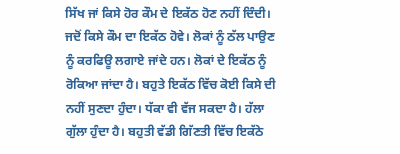ਸਿੱਖ ਜਾਂ ਕਿਸੇ ਹੋਰ ਕੌਮ ਦੇ ਇਕੱਠ ਹੋਣ ਨਹੀਂ ਦਿੰਦੀ। ਜਦੋਂ ਕਿਸੇ ਕੌਮ ਦਾ ਇਕੱਠ ਹੋਵੇ। ਲੋਕਾਂ ਨੂੰ ਠੱਲ ਪਾਉਣ ਨੂੰ ਕਰਫਿਊ ਲਗਾਏ ਜਾਂਦੇ ਹਨ। ਲੋਕਾਂ ਦੇ ਇਕੱਠ ਨੂੰ ਰੋਕਿਆ ਜਾਂਦਾ ਹੈ। ਬਹੁਤੇ ਇਕੱਠ ਵਿੱਚ ਕੋਈ ਕਿਸੇ ਦੀ ਨਹੀਂ ਸੁਣਦਾ ਹੁੰਦਾ। ਧੱਕਾ ਵੀ ਵੱਜ ਸਕਦਾ ਹੈ। ਹੱਲਾ ਗੁੱਲਾ ਹੁੰਦਾ ਹੈ। ਬਹੁਤੀ ਵੱਡੀ ਗਿੱਣਤੀ ਵਿੱਚ ਇਕੱਠੇ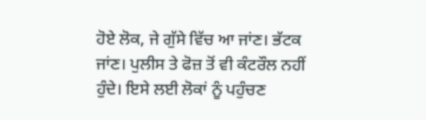ਹੋਏ ਲੋਕ, ਜੇ ਗੁੱਸੇ ਵਿੱਚ ਆ ਜਾਂਣ। ਭੱਟਕ ਜਾਂਣ। ਪੁਲੀਸ ਤੇ ਫੋਜ਼ ਤੋਂ ਵੀ ਕੰਟਰੌਲ ਨਹੀਂ ਹੁੰਦੇ। ਇਸੇ ਲਈ ਲੋਕਾਂ ਨੂੰ ਪਹੁੰਚਣ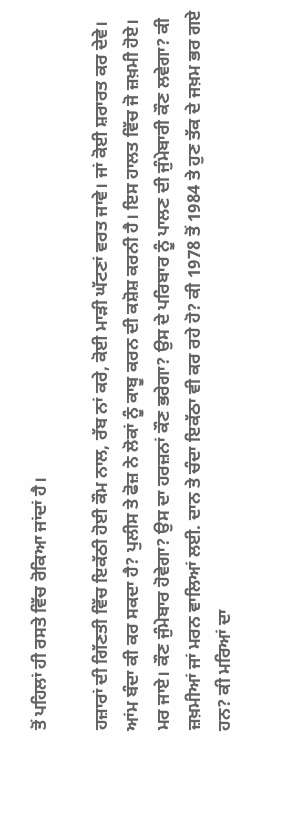ਤੋਂ ਪਹਿਲਾਂ ਹੀ ਰਸਤੇ ਵਿੱਚ ਰੋਕਿਆ ਜਾਂਦਾਂ ਹੈ।

ਹਜ਼ਾਰਾਂ ਦੀ ਗਿੱਣਤੀ ਵਿੱਚ ਇਕੱਠੀ ਹੋਈ ਕੌਮ ਨਾਲ, ਰੱਬ ਨਾਂ ਕਰੇ, ਕੋਈ ਮਾੜੀ ਘੱਟਣਾਂ ਵਰਤ ਜਾਵੇ। ਜਾਂ ਕੋਈ ਸ਼ਰਾਰਤ ਕਰ ਦੇਵੇ। ਆਂਮ ਬੰਦਾ ਕੀ ਕਰ ਸਕਦਾ ਹੈ? ਪੁਲੀਸ ਤੇ ਫੋਜ਼ ਨੇ ਲੋਕਾਂ ਨੂੰ ਕਾਬੂ ਕਰਨ ਦੀ ਕਸ਼ੋਸ਼ ਕਰਨੀ ਹੈ। ਇਸ ਹਾਲਤ ਵਿੱਚ ਜੋ ਜ਼ਖ਼ਮੀ ਹੋਏ। ਮਰ ਜਾਏ। ਕੌਣ ਜੁੰਮੇਬਾਰ ਹੋਵੇਗਾ? ਉਸ ਦਾ ਹਰਜ਼ਨਾਂ ਕੌਣ ਭਰੇਗਾ? ਉਸ ਦੇ ਪਰਿਬਾਰ ਨੂੰ ਪਾਲਣ ਦੀ ਜੁੰਮੇਬਾਰੀ ਕੌਣ ਲਵੇਗਾ? ਕੀ ਜ਼ਖ਼ਮੀਆਂ ਜਾਂ ਮਰਨ ਵਾਲਿਆਂ ਲਈ. ਦਾਨ ਤੇ ਚੰਦਾ ਇਕੱਠਾ ਵੀ ਕਰ ਰਹੇ ਹੋ? ਕੀ 1978 ਤੋਂ 1984 ਤੇ ਹੁਣ ਤੱਕ ਦੇ ਜਖ਼ਮ ਭਰ ਗਏ ਹਨ? ਕੀ ਮਰਿਆਂ ਦਾ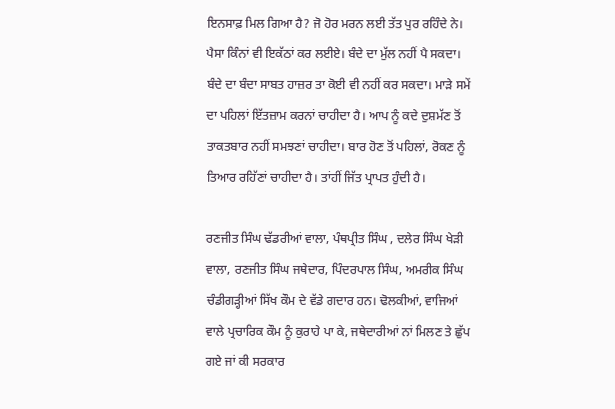ਇਨਸਾਫ਼ ਮਿਲ ਗਿਆ ਹੈ? ਜੋ ਹੋਰ ਮਰਨ ਲਈ ਤੱਤ ਪੁਰ ਰਹਿੰਦੇ ਨੇ। ਪੈਸਾ ਕਿੰਨਾਂ ਵੀ ਇਕੱਠਾਂ ਕਰ ਲਈਏ। ਬੰਦੇ ਦਾ ਮੁੱਲ ਨਹੀਂ ਪੈ ਸਕਦਾ। ਬੰਦੇ ਦਾ ਬੰਦਾ ਸਾਬਤ ਹਾਜ਼ਰ ਤਾ ਕੋਈ ਵੀ ਨਹੀਂ ਕਰ ਸਕਦਾ। ਮਾੜੇ ਸਮੇਂ ਦਾ ਪਹਿਲਾਂ ਇੱਤਜ਼ਾਮ ਕਰਨਾਂ ਚਾਹੀਦਾ ਹੈ। ਆਪ ਨੂੰ ਕਦੇ ਦੁਸ਼ਮੱਣ ਤੋਂ ਤਾਕਤਬਾਰ ਨਹੀਂ ਸਮਝਣਾਂ ਚਾਹੀਦਾ। ਬਾਰ ਹੋਣ ਤੋਂ ਪਹਿਲਾਂ, ਰੋਕਣ ਨੂੰ ਤਿਆਰ ਰਹਿੱਣਾਂ ਚਾਹੀਦਾ ਹੈ। ਤਾਂਹੀਂ ਜਿੱਤ ਪ੍ਰਾਪਤ ਹੁੰਦੀ ਹੈ।

ਰਣਜੀਤ ਸਿੰਘ ਢੱਡਰੀਆਂ ਵਾਲਾ, ਪੰਥਪ੍ਰੀਤ ਸਿੰਘ , ਦਲੇਰ ਸਿੰਘ ਖੇੜੀ ਵਾਲਾ, ਰਣਜੀਤ ਸਿੰਘ ਜਥੇਦਾਰ, ਪਿੰਦਰਪਾਲ ਸਿੰਘ, ਅਮਰੀਕ ਸਿੰਘ ਚੰਡੀਗੜ੍ਹੀਆਂ ਸਿੱਖ ਕੌਮ ਦੇ ਵੱਡੇ ਗਦਾਰ ਹਨ। ਢੋਲਕੀਆਂ, ਵਾਜਿਆਂ ਵਾਲੇ ਪ੍ਰਚਾਰਿਕ ਕੌਮ ਨੂੰ ਕੁਰਾਹੇ ਪਾ ਕੇ, ਜਥੇਦਾਰੀਆਂ ਨਾਂ ਮਿਲਣ ਤੇ ਛੁੱਪ ਗਏ ਜਾਂ ਕੀ ਸਰਕਾਰ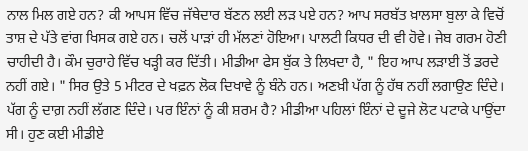ਨਾਲ ਮਿਲ ਗਏ ਹਨ? ਕੀ ਆਪਸ ਵਿੱਚ ਜੱਥੇਦਾਰ ਬੱਣਨ ਲਈ ਲੜ ਪਏ ਹਨ? ਆਪ ਸਰਬੱਤ ਖ਼ਾਲਸਾ ਬੁਲਾ ਕੇ ਵਿਚੋਂ ਤਾਸ਼ ਦੇ ਪੱਤੇ ਵਾਂਗ ਖਿਸਕ ਗਏ ਹਨ। ਚਲੋਂ ਪਾੜਾਂ ਹੀ ਮੱਲਣਾਂ ਹੋਇਆ। ਪਾਲਟੀ ਕਿਧਰ ਦੀ ਵੀ ਹੋਵੇ। ਜੇਬ ਗਰਮ ਹੋਣੀ ਚਾਹੀਦੀ ਹੈ। ਕੌਮ ਚੁਰਾਹੇ ਵਿੱਚ ਖੜ੍ਹੀ ਕਰ ਦਿੱਤੀ। ਮੀਡੀਆ ਫੇਸ ਬੁੱਕ ਤੇ ਲਿਖਦਾ ਹੈ, " ਇਹ ਆਪ ਲੜਾਈ ਤੋਂ ਡਰਦੇ ਨਹੀਂ ਗਏ। " ਸਿਰ ਉਤੇ 5 ਮੀਟਰ ਦੇ ਖਫ਼ਨ ਲੋਕ ਦਿਖਾਵੇ ਨੂੰ ਬੰਨੇ ਹਨ। ਅਣਖ਼ੀ ਪੱਗ ਨੂੰ ਹੱਥ ਨਹੀਂ ਲਗਾਉਣ ਦਿੰਦੇ। ਪੱਗ ਨੂੰ ਦਾਗ਼ ਨਹੀਂ ਲੱਗਣ ਦਿੰਦੇ। ਪਰ ਇੰਨਾਂ ਨੂੰ ਕੀ ਸ਼ਰਮ ਹੈ? ਮੀਡੀਆ ਪਹਿਲਾਂ ਇੰਨਾਂ ਦੇ ਦੂਜੇ ਲੋਟ ਪਟਾਕੇ ਪਾਉਂਦਾ ਸੀ। ਹੁਣ ਕਈ ਮੀਡੀਏ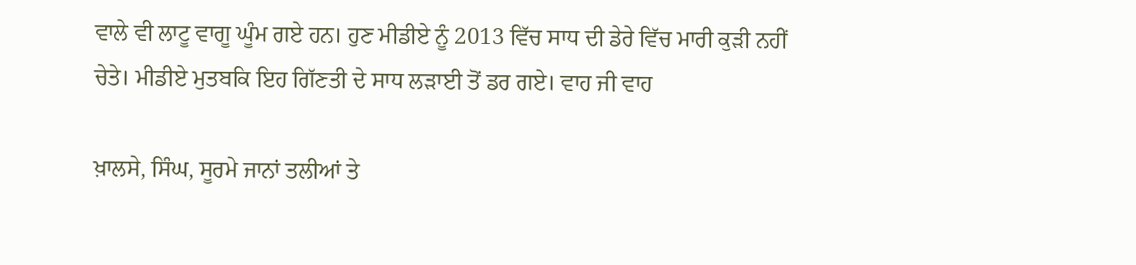ਵਾਲੇ ਵੀ ਲਾਟੂ ਵਾਗੂ ਘੂੰਮ ਗਏ ਹਨ। ਹੁਣ ਮੀਡੀਏ ਨੂੰ 2013 ਵਿੱਚ ਸਾਧ ਦੀ ਡੇਰੇ ਵਿੱਚ ਮਾਰੀ ਕੁੜੀ ਨਹੀਂ ਚੇਤੇ। ਮੀਡੀਏ ਮੁਤਬਕਿ ਇਹ ਗਿੱਣਤੀ ਦੇ ਸਾਧ ਲੜਾਈ ਤੋਂ ਡਰ ਗਏ। ਵਾਹ ਜੀ ਵਾਹ

ਖ਼ਾਲਸੇ, ਸਿੰਘ, ਸੂਰਮੇ ਜਾਨਾਂ ਤਲੀਆਂ ਤੇ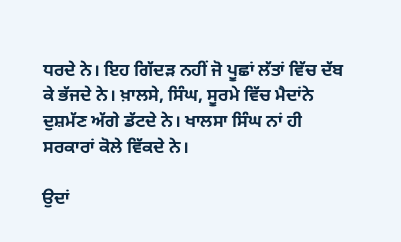ਧਰਦੇ ਨੇ। ਇਹ ਗਿੱਦੜ ਨਹੀਂ ਜੋ ਪੂਛਾਂ ਲੱਤਾਂ ਵਿੱਚ ਦੱਬ ਕੇ ਭੱਜਦੇ ਨੇ। ਖ਼ਾਲਸੇ, ਸਿੰਘ, ਸੂਰਮੇ ਵਿੱਚ ਮੈਦਾਂਨੇ ਦੁਸ਼ਮੱਣ ਅੱਗੇ ਡੱਟਦੇ ਨੇ। ਖਾਲਸਾ ਸਿੰਘ ਨਾਂ ਹੀ ਸਰਕਾਰਾਂ ਕੋਲੇ ਵਿੱਕਦੇ ਨੇ।

ਉਦਾਂ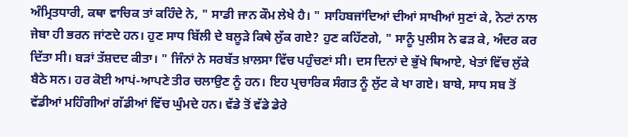ਅੰਮ੍ਰਿਤਧਾਰੀ, ਕਥਾ ਵਾਚਿਕ ਤਾਂ ਕਹਿੰਦੇ ਨੇ, " ਸਾਡੀ ਜਾਨ ਕੌਮ ਲੇਖੇ ਹੈ। " ਸਾਹਿਬਜਾਂਦਿਆਂ ਦੀਆਂ ਸਾਖੀਆਂ ਸੁਣਾਂ ਕੇ, ਨੋਟਾਂ ਨਾਲ ਜੇਬਾ ਹੀ ਭਰਨ ਜਾਂਣਦੇ ਹਨ। ਹੁਣ ਸਾਧ ਬਿੱਲੀ ਦੇ ਬਲੂੜੇ ਕਿਥੇ ਲੁੱਕ ਗਏ? ਹੁਣ ਕਹਿੱਣਗੇ, " ਸਾਨੂੰ ਪੁਲੀਸ ਨੇ ਫੜ ਕੇ, ਅੰਦਰ ਕਰ ਦਿੱਤਾ ਸੀ। ਬੜਾਂ ਤੱਸ਼ਦਦ ਕੀਤਾ। " ਜਿੰਨਾਂ ਨੇ ਸਰਬੱਤ ਖ਼ਾਲਸਾ ਵਿੱਚ ਪਹੁੰਚਣਾਂ ਸੀ। ਦਸ ਦਿਨਾਂ ਦੇ ਭੁੱਖੇ ਥਿਆਏ, ਖੇਤਾਂ ਵਿੱਚ ਲੁੱਕੇ ਬੈਠੇ ਸਨ। ਹਰ ਕੋਈ ਆਪਂ-ਆਪਣੇ ਤੀਰ ਚਲਾਉਣ ਨੂੰ ਹਨ। ਇਹ ਪ੍ਰਚਾਰਿਕ ਸੰਗਤ ਨੂੰ ਲੁੱਟ ਕੇ ਖਾ ਗਏ। ਬਾਬੇ, ਸਾਧ ਸਬ ਤੋਂ ਵੱਡੀਆਂ ਮਹਿੰਗੀਆਂ ਗੱਡੀਆਂ ਵਿੱਚ ਘੁੰਮਦੇ ਹਨ। ਵੱਡੇ ਤੋਂ ਵੱਡੇ ਡੇਰੇ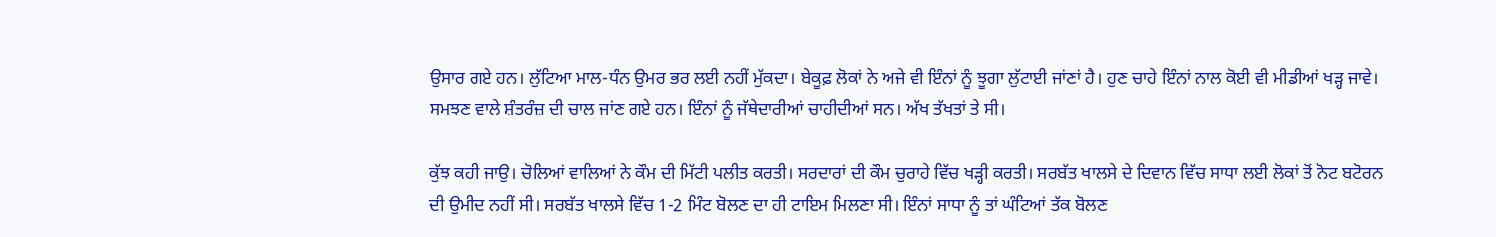ਉਸਾਰ ਗਏ ਹਨ। ਲੁੱਟਿਆ ਮਾਲ-ਧੰਨ ਉਮਰ ਭਰ ਲਈ ਨਹੀਂ ਮੁੱਕਦਾ। ਬੇਕੂਫ਼ ਲੋਕਾਂ ਨੇ ਅਜੇ ਵੀ ਇੰਨਾਂ ਨੂੰ ਝੂਗਾ ਲੁੱਟਾਈ ਜਾਂਣਾਂ ਹੈ। ਹੁਣ ਚਾਹੇ ਇੰਨਾਂ ਨਾਲ ਕੋਈ ਵੀ ਮੀਡੀਆਂ ਖੜ੍ਹ ਜਾਵੇ। ਸਮਝਣ ਵਾਲੇ ਸ਼ੰਤਰੰਜ਼ ਦੀ ਚਾਲ ਜਾਂਣ ਗਏ ਹਨ। ਇੰਨਾਂ ਨੂੰ ਜੱਥੇਦਾਰੀਆਂ ਚਾਹੀਦੀਆਂ ਸਨ। ਅੱਖ ਤੱਖਤਾਂ ਤੇ ਸੀ।

ਕੁੱਝ ਕਹੀ ਜਾਉ। ਚੋਲਿਆਂ ਵਾਲਿਆਂ ਨੇ ਕੌਮ ਦੀ ਮਿੱਟੀ ਪਲੀਤ ਕਰਤੀ। ਸਰਦਾਰਾਂ ਦੀ ਕੌਮ ਚੁਰਾਹੇ ਵਿੱਚ ਖੜ੍ਹੀ ਕਰਤੀ। ਸਰਬੱਤ ਖਾਲਸੇ ਦੇ ਦਿਵਾਨ ਵਿੱਚ ਸਾਧਾ ਲਈ ਲੋਕਾਂ ਤੋਂ ਨੋਟ ਬਟੋਰਨ ਦੀ ਉਮੀਦ ਨਹੀਂ ਸੀ। ਸਰਬੱਤ ਖਾਲਸੇ ਵਿੱਚ 1-2 ਮਿੰਟ ਬੋਲਣ ਦਾ ਹੀ ਟਾਇਮ ਮਿਲਣਾ ਸੀ। ਇੰਨਾਂ ਸਾਧਾ ਨੂੰ ਤਾਂ ਘੰਟਿਆਂ ਤੱਕ ਬੋਲਣ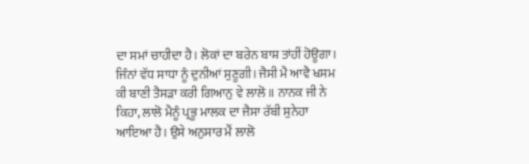ਦਾ ਸਮਾਂ ਚਾਹੀਦਾ ਹੈ। ਲੋਕਾਂ ਦਾ ਬਰੇਨ ਬਾਸ਼ ਤਾਂਹੀਂ ਹੋਊਗਾ। ਜਿੰਨਾਂ ਵੱਧ ਸਾਧਾ ਨੂੰ ਦੁਨੀਆਂ ਸੁਣੂਗੀ। ਜੈਸੀ ਮੈ ਆਵੈ ਖਸਮ ਕੀ ਬਾਣੀ ਤੈਸੜਾ ਕਰੀ ਗਿਆਨੁ ਵੇ ਲਾਲੋ ॥ ਨਾਨਕ ਜੀ ਨੇ ਕਿਹਾ, ਲਾਲੋ ਮੈਨੂੰ ਪ੍ਰਭੂ ਮਾਲਕ ਦਾ ਜੈਸਾ ਰੱਬੀ ਸੁਨੇਹਾ ਆਇਆ ਹੈ। ਉਸੇ ਅਨੁਸਾਰ ਮੈਂ ਲਾਲੋ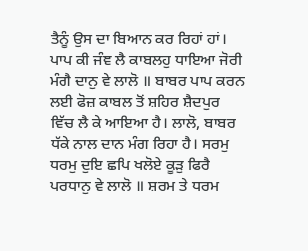ਤੈਨੂੰ ਉਸ ਦਾ ਬਿਆਨ ਕਰ ਰਿਹਾਂ ਹਾਂ। ਪਾਪ ਕੀ ਜੰਞ ਲੈ ਕਾਬਲਹੁ ਧਾਇਆ ਜੋਰੀ ਮੰਗੈ ਦਾਨੁ ਵੇ ਲਾਲੋ ॥ ਬਾਬਰ ਪਾਪ ਕਰਨ ਲਈ ਫੋਜ਼ ਕਾਬਲ ਤੋਂ ਸ਼ਹਿਰ ਸ਼ੈਦਪੁਰ ਵਿੱਚ ਲੈ ਕੇ ਆਇਆ ਹੈ। ਲਾਲੋ, ਬਾਬਰ ਧੱਕੇ ਨਾਲ ਦਾਨ ਮੰਗ ਰਿਹਾ ਹੈ। ਸਰਮੁ ਧਰਮੁ ਦੁਇ ਛਪਿ ਖਲੋਏ ਕੂੜੁ ਫਿਰੈ ਪਰਧਾਨੁ ਵੇ ਲਾਲੋ ॥ ਸ਼ਰਮ ਤੇ ਧਰਮ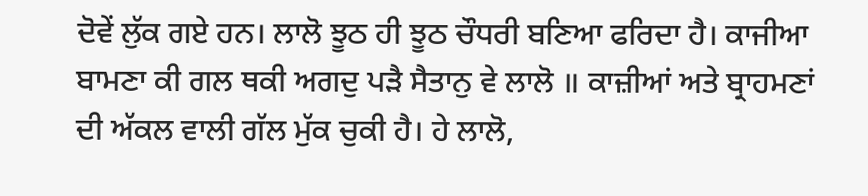ਦੋਵੇਂ ਲੁੱਕ ਗਏ ਹਨ। ਲਾਲੋ ਝੂਠ ਹੀ ਝੂਠ ਚੌਧਰੀ ਬਣਿਆ ਫਰਿਦਾ ਹੈ। ਕਾਜੀਆ ਬਾਮਣਾ ਕੀ ਗਲ ਥਕੀ ਅਗਦੁ ਪੜੈ ਸੈਤਾਨੁ ਵੇ ਲਾਲੋ ॥ ਕਾਜ਼ੀਆਂ ਅਤੇ ਬ੍ਰਾਹਮਣਾਂ ਦੀ ਅੱਕਲ ਵਾਲੀ ਗੱਲ ਮੁੱਕ ਚੁਕੀ ਹੈ। ਹੇ ਲਾਲੋ,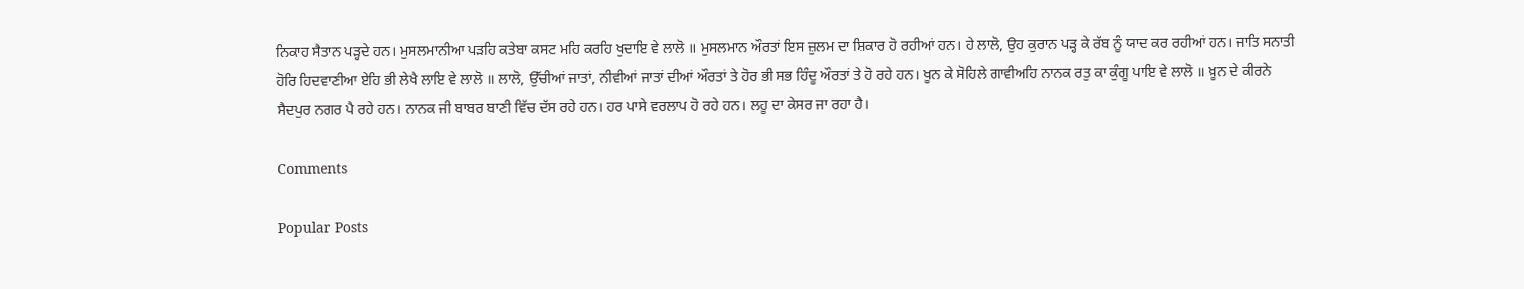ਨਿਕਾਹ ਸੈਤਾਨ ਪੜ੍ਹਦੇ ਹਨ। ਮੁਸਲਮਾਨੀਆ ਪੜਹਿ ਕਤੇਬਾ ਕਸਟ ਮਹਿ ਕਰਹਿ ਖੁਦਾਇ ਵੇ ਲਾਲੋ ॥ ਮੁਸਲਮਾਨ ਔਰਤਾਂ ਇਸ ਜ਼ੁਲਮ ਦਾ ਸ਼ਿਕਾਰ ਹੋ ਰਹੀਆਂ ਹਨ। ਹੇ ਲਾਲੋ, ਉਹ ਕੁਰਾਨ ਪੜ੍ਹ ਕੇ ਰੱਬ ਨੂੰ ਯਾਦ ਕਰ ਰਹੀਆਂ ਹਨ। ਜਾਤਿ ਸਨਾਤੀ ਹੋਰਿ ਹਿਦਵਾਣੀਆ ਏਹਿ ਭੀ ਲੇਖੈ ਲਾਇ ਵੇ ਲਾਲੋ ॥ ਲਾਲੋ, ਉੱਚੀਆਂ ਜਾਤਾਂ, ਨੀਵੀਆਂ ਜਾਤਾਂ ਦੀਆਂ ਔਰਤਾਂ ਤੇ ਹੋਰ ਭੀ ਸਭ ਹਿੰਦੂ ਔਰਤਾਂ ਤੇ ਹੋ ਰਹੇ ਹਨ। ਖੂਨ ਕੇ ਸੋਹਿਲੇ ਗਾਵੀਅਹਿ ਨਾਨਕ ਰਤੁ ਕਾ ਕੁੰਗੂ ਪਾਇ ਵੇ ਲਾਲੋ ॥ ਖ਼ੂਨ ਦੇ ਕੀਰਨੇ ਸੈਦਪੁਰ ਨਗਰ ਪੈ ਰਹੇ ਹਨ। ਨਾਨਕ ਜੀ ਬਾਬਰ ਬਾਣੀ ਵਿੱਚ ਦੱਸ ਰਹੇ ਹਨ। ਹਰ ਪਾਸੇ ਵਰਲਾਪ ਹੋ ਰਹੇ ਹਨ। ਲਹੂ ਦਾ ਕੇਸਰ ਜਾ ਰਹਾ ਹੈ।

Comments

Popular Posts